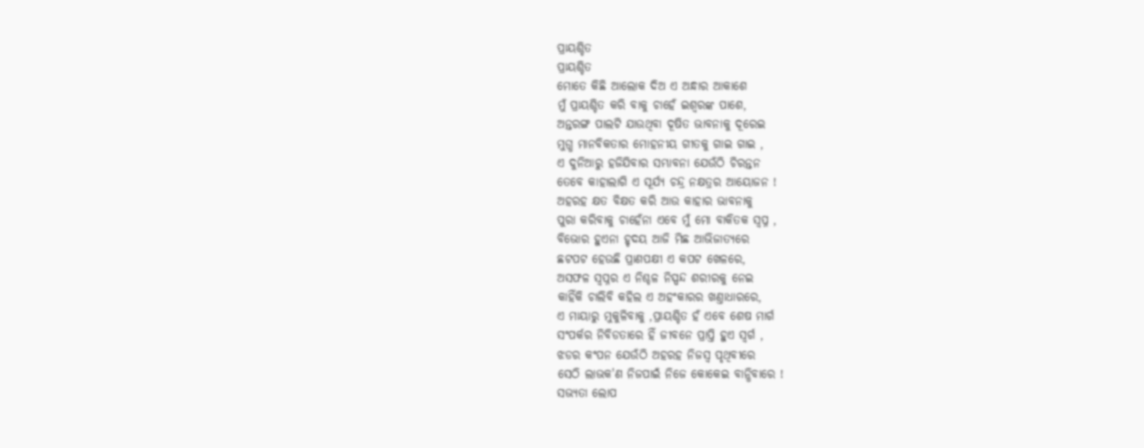ପ୍ରାୟଶ୍ଚିତ
ପ୍ରାୟଶ୍ଚିତ
ମୋତେ କିଛି ଆଲୋକ ଦିଅ ଏ ଅନ୍ଧାର ଆକାଶେ
ମୁଁ ପ୍ରାୟଶ୍ଚିତ କରି ବାକୁ ଚାହେଁ ଇଶ୍ଵରଙ୍କ ପାଶେ,
ଅନ୍ତରଙ୍ଗ ପାଲଟି ଯାଉଥିବା ଦୂଷିତ ଭାବନାକୁ ଦୂରେଇ
ମୁଗ୍ଧ ମାନବିକତାର ମୋହନୀୟ ଗୀତକୁ ଗାଇ ଗାଇ ,
ଏ ଦୁନିଆରୁ ହଜିଯିବାର ସମ୍ଭାବନା ଯେଉଁଠି ଚିରନ୍ତନ
ତେବେ କାହାଲାଗି ଏ ସୂର୍ଯ୍ୟ ଚନ୍ଦ୍ର ନକ୍ଷତ୍ରର ଆୟୋଜନ !
ଅହରହ କ୍ଷତ ବିକ୍ଷତ କରି ଆଉ କାହାର ଭାବନାକୁ
ପୁରା କରିବାକୁ ଚାହେଁନା ଏବେ ମୁଁ ମୋ ବାକିତକ ସ୍ବପ୍ନ ,
ବିଭୋର ହୁଏନା ହୃଦୟ ଆଜି ମିଛ ଆଭିଜାତ୍ୟରେ
ଛଟପଟ ହେଉଛି ପ୍ରାଣପକ୍ଷୀ ଏ କପଟ ଖେଳରେ,
ଅସଫଳ ସ୍ବପ୍ନର ଏ ନିଶ୍ଚଳ ନିସ୍ପନ୍ଦ ଶରୀରକୁ ନେଇ
କାହିଁକି ଚାଲିବି କହିଲ ଏ ଅହଂକାରର ଖଣ୍ତାଧାରରେ,
ଏ ମାୟାରୁ ମୁକୁଳିବାକୁ ,ପ୍ରାୟଶ୍ଚିତ ହଁ ଏବେ ଶେଷ ମାର୍ଗ
ସଂପର୍କର ନିବିଡତାରେ ହିଁ ଜୀବନେ ପ୍ରାପ୍ତି ହୁଏ ସ୍ବର୍ଗ ,
ଝଡର କଂପନ ଯେଉଁଠି ଅହରହ ନିଜସ୍ଵ ପୃଥିବୀରେ
ସେଠି ଲାଭକ'ଣ ନିଜପାଇଁ ନିଜେ କୋକେଇ ବାନ୍ଧିବାରେ !
ସଭ୍ୟତା ଲୋପ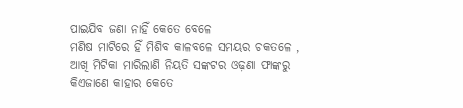ପାଇଯିବ ଜଣା ନାହିଁ କେତେ ବେଳେ
ମଣିଷ ମାଟିରେ ହିଁ ମିଶିବ କାଳବଳେ ସମୟର ଚକତଳେ ,
ଆଖି ମିଟିକା ମାରିଲାଣି ନିୟତି ସଙ୍କଟର ଓଢ଼ଣା ଫାଙ୍କରୁ
କିଏଜାଣେ କାହାର କେତେ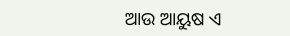ଆଉ ଆୟୁଷ ଏ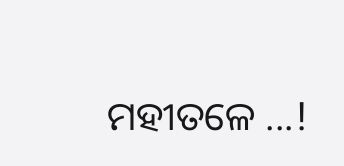ମହୀତଳେ ...!